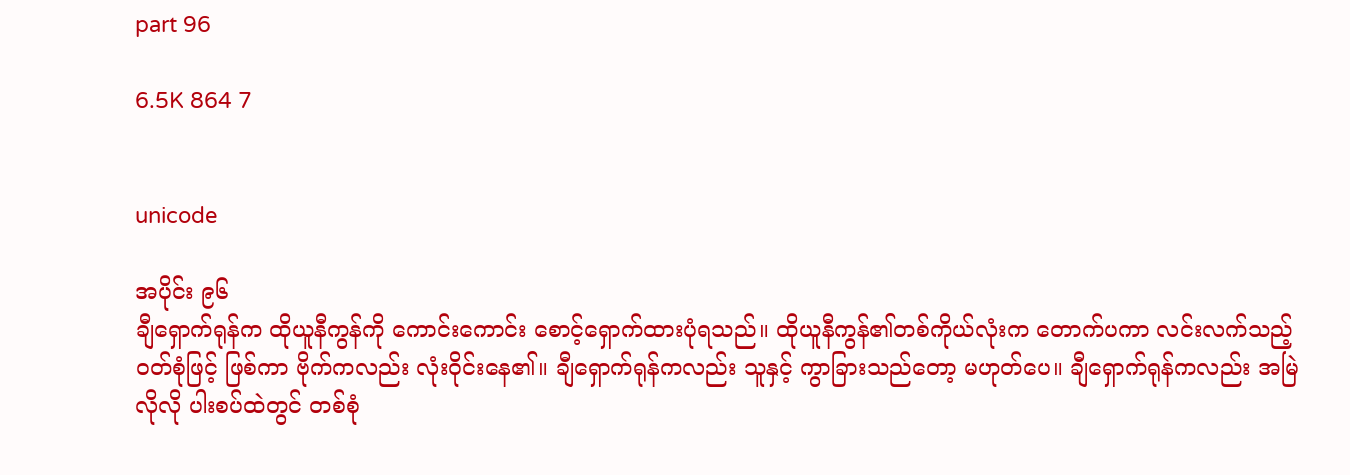part 96

6.5K 864 7


unicode

အပိုင်း ၉၆
ချီရှောက်ရုန်က ထိုယူနီကွန်ကို ကောင်းကောင်း စောင့်ရှောက်ထားပုံရသည်။ ထိုယူနီကွန်၏တစ်ကိုယ်လုံးက တောက်ပကာ လင်းလက်သည့်ဝတ်စုံဖြင့် ဖြစ်ကာ ဗိုက်ကလည်း လုံးဝိုင်းနေ၏။ ချီရှောက်ရုန်ကလည်း သူနှင့် ကွာခြားသည်တော့ မဟုတ်ပေ။ ချီရှောက်ရုန်ကလည်း အမြဲလိုလို ပါးစပ်ထဲတွင် တစ်စုံ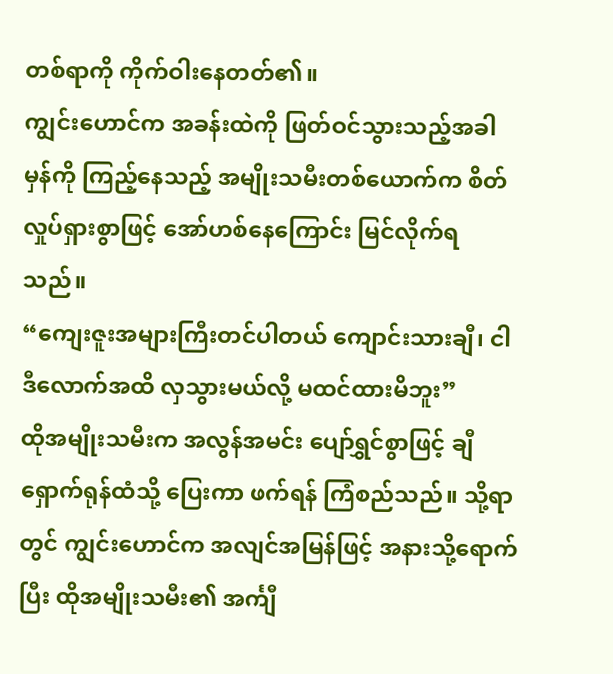တစ်ရာကို ကိုက်ဝါးနေတတ်၏။
ကျွင်းဟောင်က အခန်းထဲကို ဖြတ်ဝင်သွားသည့်အခါ မှန်ကို ကြည့်နေသည့် အမျိုးသမီးတစ်ယောက်က စိတ်လှုပ်ရှားစွာဖြင့် အော်ဟစ်နေကြောင်း မြင်လိုက်ရသည်။
“ကျေးဇူးအများကြီးတင်ပါတယ် ကျောင်းသားချီ၊ ငါဒီလောက်အထိ လှသွားမယ်လို့ မထင်ထားမိဘူး”
ထိုအမျိုးသမီးက အလွန်အမင်း ပျော်ရွှင်စွာဖြင့် ချီရှောက်ရုန်ထံသို့ ပြေးကာ ဖက်ရန် ကြံစည်သည်။ သို့ရာတွင် ကျွင်းဟောင်က အလျင်အမြန်ဖြင့် အနားသို့ရောက်ပြီး ထိုအမျိုးသမီး၏ အင်္ကျီ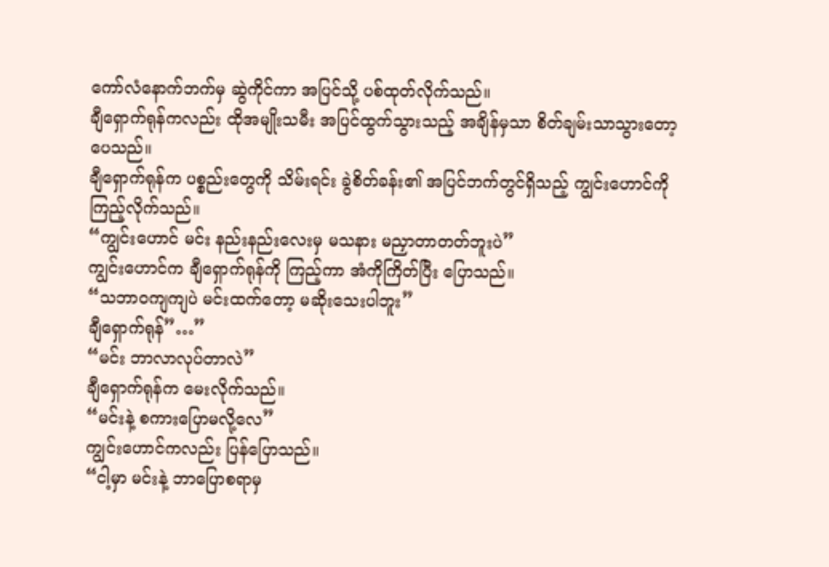ကော်လံနောက်ဘက်မှ ဆွဲကိုင်ကာ အပြင်သို့ ပစ်ထုတ်လိုက်သည်။
ချီရှောက်ရုန်ကလည်း ထိုအမျိုးသမီး အပြင်ထွက်သွားသည့် အချိန်မှသာ စိတ်ချမ်းသာသွားတော့ပေသည်။
ချီရှောက်ရုန်က ပစ္စည်းတွေကို သိမ်းရင်း ခွဲစိတ်ခန်း၏ အပြင်ဘက်တွင်ရှိသည့် ကျွင်းဟောင်ကို ကြည့်လိုက်သည်။
“ကျွင်းဟောင် မင်း နည်းနည်းလေးမှ မသနား မညှာတာတတ်ဘူးပဲ”
ကျွင်းဟောင်က ချီရှောက်ရုန်ကို ကြည့်ကာ အံကိုကြိတ်ပြီး ပြောသည်။
“သဘာဝကျကျပဲ မင်းထက်တော့ မဆိုးသေးပါဘူး”
ချီရှောက်ရုန်”…”
“မင်း ဘာလာလုပ်တာလဲ”
ချီရှောက်ရုန်က မေးလိုက်သည်။
“မင်းနဲ့ စကားပြောမလို့လေ”
ကျွင်းဟောင်ကလည်း ပြန်ပြောသည်။
“ငါ့မှာ မင်းနဲ့ ဘာပြောစရာမှ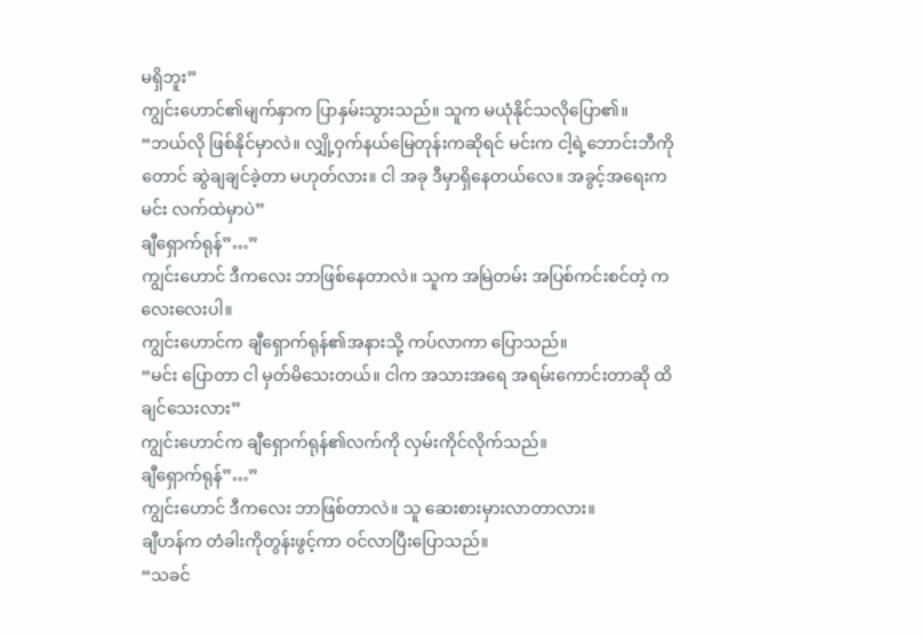မရှိဘူး”
ကျွင်းဟောင်၏မျက်နှာက ပြာနှမ်းသွားသည်။ သူက မယုံနိုင်သလိုပြော၏။
“ဘယ်လို ဖြစ်နိုင်မှာလဲ။ လျှို့ဝှက်နယ်မြေတုန်းကဆိုရင် မင်းက ငါ့ရဲ့ဘောင်းဘီကိုတောင် ဆွဲချချင်ခဲ့တာ မဟုတ်လား။ ငါ အခု ဒီမှာရှိနေတယ်လေ။ အခွင့်အရေးက မင်း လက်ထဲမှာပဲ”
ချီရှောက်ရုန်”…”
ကျွင်းဟောင် ဒီကလေး ဘာဖြစ်နေတာလဲ။ သူက အမြဲတမ်း အပြစ်ကင်းစင်တဲ့ ကလေးလေးပါ။
ကျွင်းဟောင်က ချီရှောက်ရုန်၏အနားသို့ ကပ်လာကာ ပြောသည်။
“မင်း ပြောတာ ငါ မှတ်မိသေးတယ်။ ငါက အသားအရေ အရမ်းကောင်းတာဆို ထိချင်သေးလား”
ကျွင်းဟောင်က ချီရှောက်ရုန်၏လက်ကို လှမ်းကိုင်လိုက်သည်။
ချီရှောက်ရုန်”…”
ကျွင်းဟောင် ဒီကလေး ဘာဖြစ်တာလဲ။ သူ ဆေးစားမှားလာတာလား။
ချီဟန်က တံခါးကိုတွန်းဖွင့်ကာ ဝင်လာပြီးပြောသည်။
“သခင်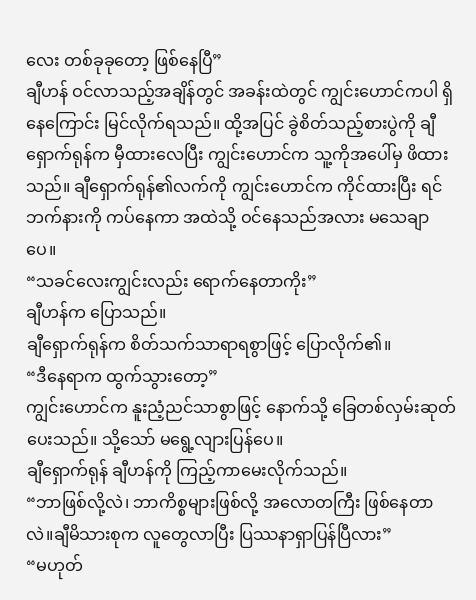လေး တစ်ခုခုတော့ ဖြစ်နေပြီ”
ချီဟန် ဝင်လာသည့်အချိန်တွင် အခန်းထဲတွင် ကျွင်းဟောင်ကပါ ရှိနေကြောင်း မြင်လိုက်ရသည်။ ထို့အပြင် ခွဲစိတ်သည့်စားပွဲကို ချီရှောက်ရုန်က မှီထားလေပြီး ကျွင်းဟောင်က သူ့ကိုအပေါ်မှ ဖိထားသည်။ ချီရှောက်ရုန်၏လက်ကို ကျွင်းဟောင်က ကိုင်ထားပြီး ရင်ဘက်နားကို ကပ်နေကာ အထဲသို့ ဝင်နေသည်အလား မသေချာပေ။
“သခင်လေးကျွင်းလည်း ရောက်နေတာကိုး”
ချီဟန်က ပြောသည်။
ချီရှောက်ရုန်က စိတ်သက်သာရာရစွာဖြင့် ပြောလိုက်၏။
“ဒီနေရာက ထွက်သွားတော့”
ကျွင်းဟောင်က နူးညံ့ညင်သာစွာဖြင့် နောက်သို့ ခြေတစ်လှမ်းဆုတ်ပေးသည်။ သို့သော် မရွေ့လျားပြန်ပေ။
ချီရှောက်ရုန် ချီဟန်ကို ကြည့်ကာမေးလိုက်သည်။
“ဘာဖြစ်လို့လဲ၊ ဘာကိစ္စများဖြစ်လို့ အလောတကြီး ဖြစ်နေတာလဲ။ချီမိသားစုက လူတွေလာပြီး ပြဿနာရှာပြန်ပြီလား”
“မဟုတ်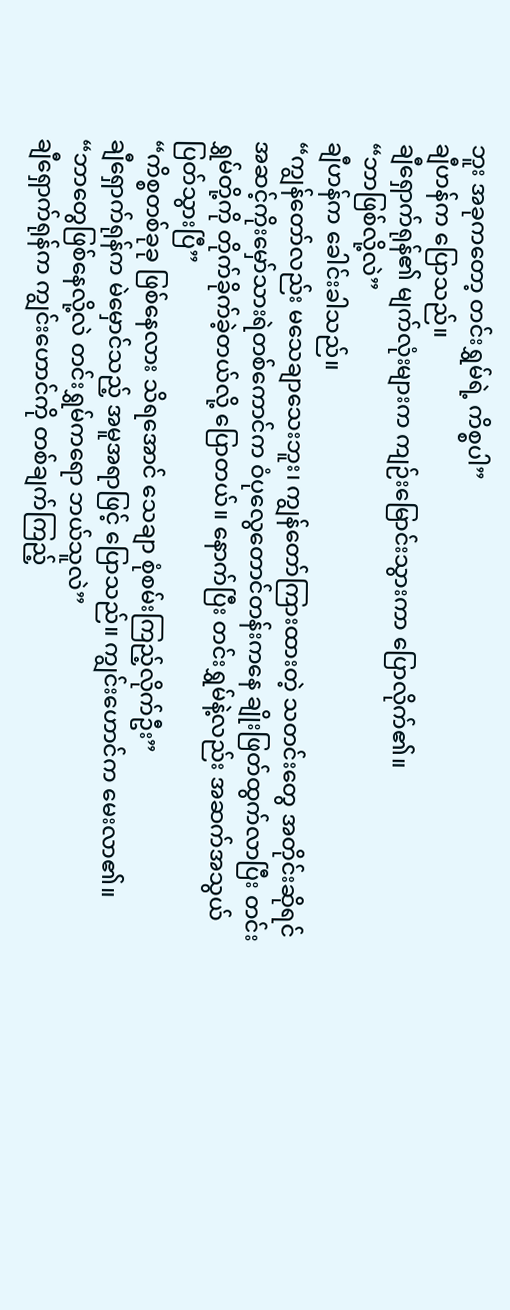ဘူး အခုကတော့ တင်းရွှမ်ရဲ့ ကိစ္စပါ”
ချီဟန်က ပြောသည်။
ချီရှောက်ရုန်၏ မျက်လုံးများက ကျဉ်းမြောင်းသွားကာ ပြောလိုက်၏။
“ဘာဖြစ်လို့လဲ”
ချီဟန်က ခေါင်းခါသည်။
“ကျွန်တော်လည်း မသေချာသေးဘူး၊ ကျွန်တော်ကြားထားတဲ့ သတင်းတွေ အတိုင်းဆိုရင် အဆင့်ကိုးမှော်သားရဲတစ်ကောင်က ဝံပုလွေတောင်တန်းကနေ ချိုးဖြတ်ထွက်လာပြီး တင်းရွှမ်တို့ကို တိုက်ခိုက်ခဲ့တယ်လို့ ပြောတယ်။ နောက်ပြီး တင်းရွှမ်နဲ့လည်း အဆက်အသွယ်ပြတ်သွားပြီ”
“ကိစ္စတစ်ခုခု ဖြစ်နေလား သိရအောင် သေချာ စုံစမ်းကြည့်လိုက်ဦး”
ချီရှောက်ရုန်က မဲမှောင်သည့် အမူအရာဖြင့် ပြောသည်။ ကျွင်းဟောင်က မေးလာ၏။
“ဘာတွေဖြစ်နေလို့လဲ တင်းရွှမ်ကရော ဘယ်သူလဲ”
ချီရှောက်ရုန်က ကျွင်းဟောင်ကို တစ်ချက်ကြည့်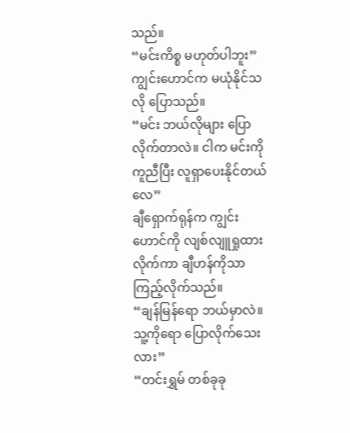သည်။
“မင်းကိစ္စ မဟုတ်ပါဘူး”
ကျွင်းဟောင်က မယုံနိုင်သလို ပြောသည်။
“မင်း ဘယ်လိုများ ပြောလိုက်တာလဲ။ ငါက မင်းကိုကူညီပြီး လူရှာပေးနိုင်တယ်လေ”
ချီရှောက်ရုန်က ကျွင်းဟောင်ကို လျစ်လျူရှုထားလိုက်ကာ ချီဟန်ကိုသာ ကြည့်လိုက်သည်။
“ချန်မြန်ရော ဘယ်မှာလဲ။ သူ့ကိုရော ပြောလိုက်သေးလား”
“တင်းရွှမ် တစ်ခုခု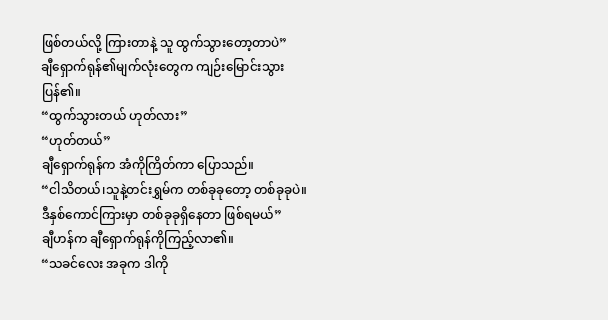ဖြစ်တယ်လို့ ကြားတာနဲ့ သူ ထွက်သွားတော့တာပဲ”
ချီရှောက်ရုန်၏မျက်လုံးတွေက ကျဉ်းမြောင်းသွားပြန်၏။
“ထွက်သွားတယ် ဟုတ်လား”
“ဟုတ်တယ်”
ချီရှောက်ရုန်က အံကိုကြိတ်ကာ ပြောသည်။
“ငါသိတယ်၊သူနဲ့တင်းရွှမ်က တစ်ခုခုတော့ တစ်ခုခုပဲ။ ဒီနှစ်ကောင်ကြားမှာ တစ်ခုခုရှိနေတာ ဖြစ်ရမယ်”
ချီဟန်က ချီရှောက်ရုန်ကိုကြည့်လာ၏။
“သခင်လေး အခုက ဒါကို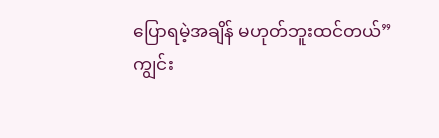ပြောရမဲ့အချိန် မဟုတ်ဘူးထင်တယ်”
ကျွင်း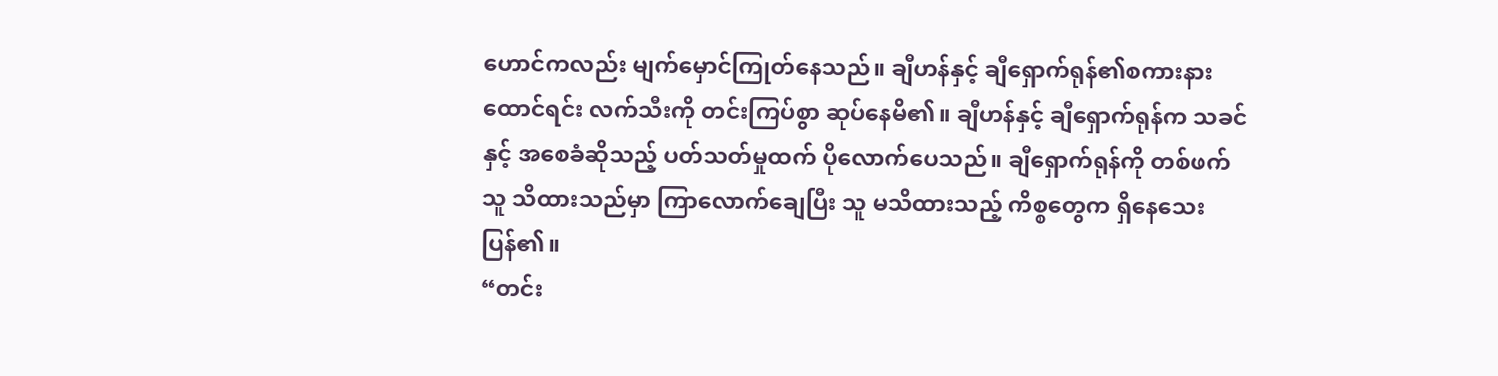ဟောင်ကလည်း မျက်မှောင်ကြုတ်နေသည်။ ချီဟန်နှင့် ချီရှောက်ရုန်၏စကားနားထောင်ရင်း လက်သီးကို တင်းကြပ်စွာ ဆုပ်နေမိ၏။ ချီဟန်နှင့် ချီရှောက်ရုန်က သခင်နှင့် အစေခံဆိုသည့် ပတ်သတ်မှုထက် ပိုလောက်ပေသည်။ ချီရှောက်ရုန်ကို တစ်ဖက်သူ သိထားသည်မှာ ကြာလောက်ချေပြီး သူ မသိထားသည့် ကိစ္စတွေက ရှိနေသေးပြန်၏။
“တင်း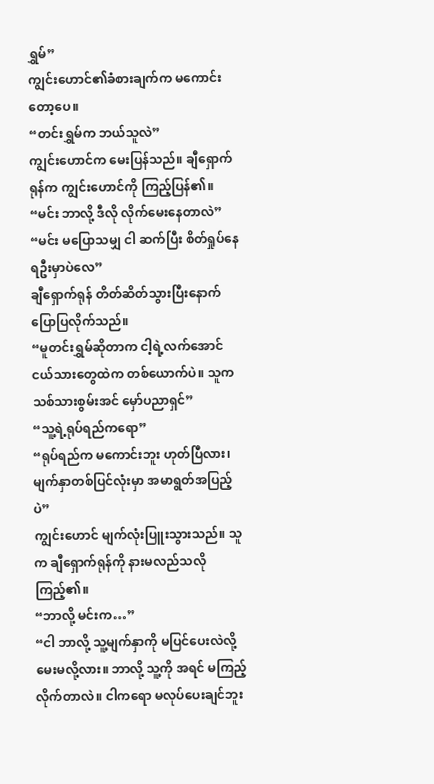ရွှမ်”
ကျွင်းဟောင်၏ခံစားချက်က မကောင်းတော့ပေ။
“တင်းရွှမ်က ဘယ်သူလဲ”
ကျွင်းဟောင်က မေးပြန်သည်။ ချီရှောက်ရုန်က ကျွင်းဟောင်ကို ကြည့်ပြန်၏။
“မင်း ဘာလို့ ဒီလို လိုက်မေးနေတာလဲ”
“မင်း မပြောသမျှ ငါ ဆက်ပြီး စိတ်ရှုပ်နေရဦးမှာပဲလေ”
ချီရှောက်ရုန် တိတ်ဆိတ်သွားပြီးနောက် ပြောပြလိုက်သည်။
“မူတင်းရွှမ်ဆိုတာက ငါ့ရဲ့လက်အောင်ငယ်သားတွေထဲက တစ်ယောက်ပဲ။ သူက သစ်သားစွမ်းအင် မှော်ပညာရှင်”
“သူ့ရဲ့ရုပ်ရည်ကရော”
“ရုပ်ရည်က မကောင်းဘူး ဟုတ်ပြီလား၊ မျက်နှာတစ်ပြင်လုံးမှာ အမာရွတ်အပြည့်ပဲ”
ကျွင်းဟောင် မျက်လုံးပြူးသွားသည်။ သူက ချီရှောက်ရုန်ကို နားမလည်သလိုကြည့်၏။
“ဘာလို့ မင်းက…”
“ငါ ဘာလို့ သူ့မျက်နှာကို မပြင်ပေးလဲလို့ မေးမလို့လား။ ဘာလို့ သူ့ကို အရင် မကြည့်လိုက်တာလဲ။ ငါကရော မလုပ်ပေးချင်ဘူး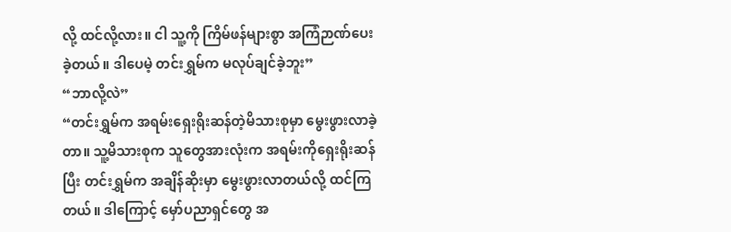လို့ ထင်လို့လား။ ငါ သူ့ကို ကြိမ်ဖန်များစွာ အကြံဉာဏ်ပေးခဲ့တယ်။ ဒါပေမဲ့ တင်းရွှမ်က မလုပ်ချင်ခဲ့ဘူး”
“ဘာလို့လဲ”
“တင်းရွှမ်က အရမ်းရှေးရိုးဆန်တဲ့မိသားစုမှာ မွေးဖွားလာခဲ့တာ။ သူ့မိသားစုက သူတွေအားလုံးက အရမ်းကိုရှေးရိုးဆန်ပြီး တင်းရွှမ်က အချိန်ဆိုးမှာ မွေးဖွားလာတယ်လို့ ထင်ကြတယ်။ ဒါကြောင့် မှော်ပညာရှင်တွေ အ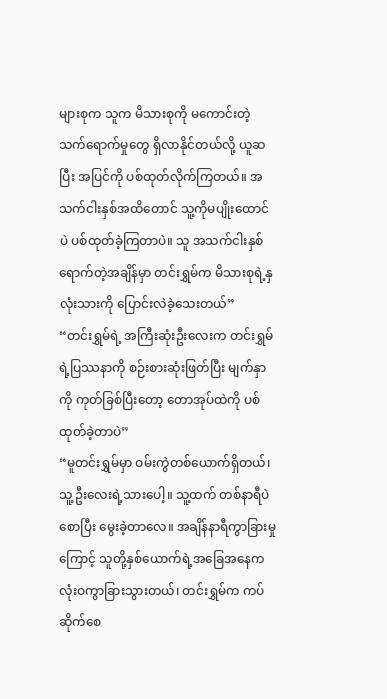များစုက သူက မိသားစုကို မကောင်းတဲ့ သက်ရောက်မှုတွေ ရှိလာနိုင်တယ်လို့ ယူဆပြီး အပြင်ကို ပစ်ထုတ်လိုက်ကြတယ်။ အသက်ငါးနှစ်အထိတောင် သူ့ကိုမပျိုးထောင်ပဲ ပစ်ထုတ်ခဲ့ကြတာပဲ။ သူ အသက်ငါးနှစ် ရောက်တဲ့အချိန်မှာ တင်းရွှမ်က မိသားစုရဲ့နှလုံးသားကို ပြောင်းလဲခဲ့သေးတယ်”
“တင်းရွှမ်ရဲ့ အကြီးဆုံးဦးလေးက တင်းရွှမ်ရဲ့ပြဿနာကို စဉ်းစားဆုံးဖြတ်ပြီး မျက်နှာကို ကုတ်ခြစ်ပြီးတော့ တောအုပ်ထဲကို ပစ်ထုတ်ခဲ့တာပဲ”
“မူတင်းရွှမ်မှာ ဝမ်းကွဲတစ်ယောက်ရှိတယ်၊ သူ့ဦးလေးရဲ့သားပေါ့။ သူ့ထက် တစ်နာရီပဲစောပြီး မွေးခဲ့တာလေ။ အချိန်နာရီကွာခြားမှုကြောင့် သူတို့နှစ်ယောက်ရဲ့အခြေအနေက လုံးဝကွာခြားသွားတယ်၊ တင်းရွှမ်က ကပ်ဆိုက်စေ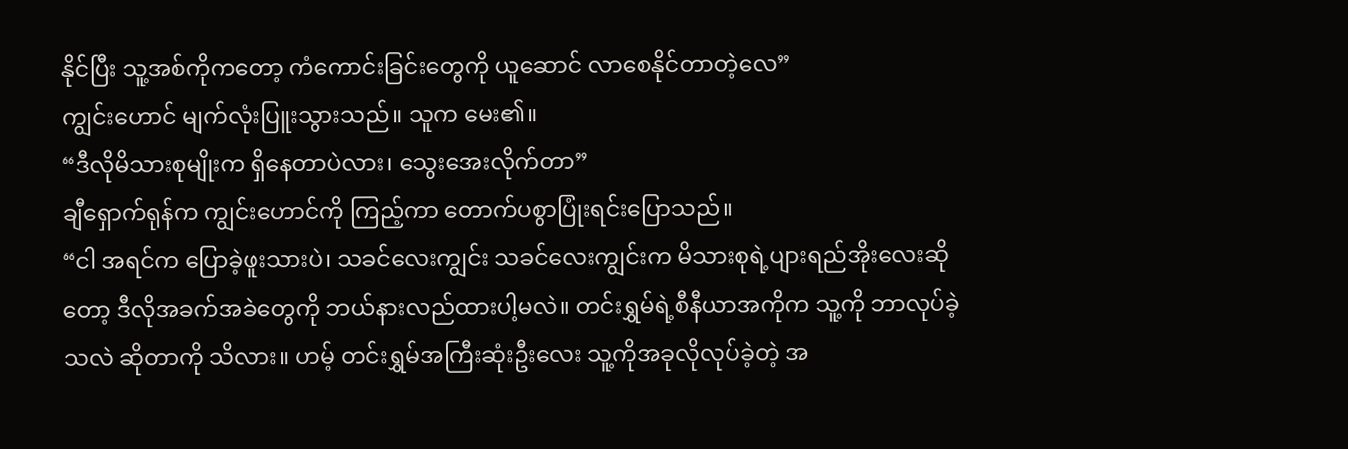နိုင်ပြီး သူ့အစ်ကိုကတော့ ကံကောင်းခြင်းတွေကို ယူဆောင် လာစေနိုင်တာတဲ့လေ”
ကျွင်းဟောင် မျက်လုံးပြူးသွားသည်။ သူက မေး၏။
“ဒီလိုမိသားစုမျိုးက ရှိနေတာပဲလား၊ သွေးအေးလိုက်တာ”
ချီရှောက်ရုန်က ကျွင်းဟောင်ကို ကြည့်ကာ တောက်ပစွာပြုံးရင်းပြောသည်။
“ငါ အရင်က ပြောခဲ့ဖူးသားပဲ၊ သခင်လေးကျွင်း သခင်လေးကျွင်းက မိသားစုရဲ့ပျားရည်အိုးလေးဆိုတော့ ဒီလိုအခက်အခဲတွေကို ဘယ်နားလည်ထားပါ့မလဲ။ တင်းရွှမ်ရဲ့စီနီယာအကိုက သူ့ကို ဘာလုပ်ခဲ့သလဲ ဆိုတာကို သိလား။ ဟမ့် တင်းရွှမ်အကြီးဆုံးဦးလေး သူ့ကိုအခုလိုလုပ်ခဲ့တဲ့ အ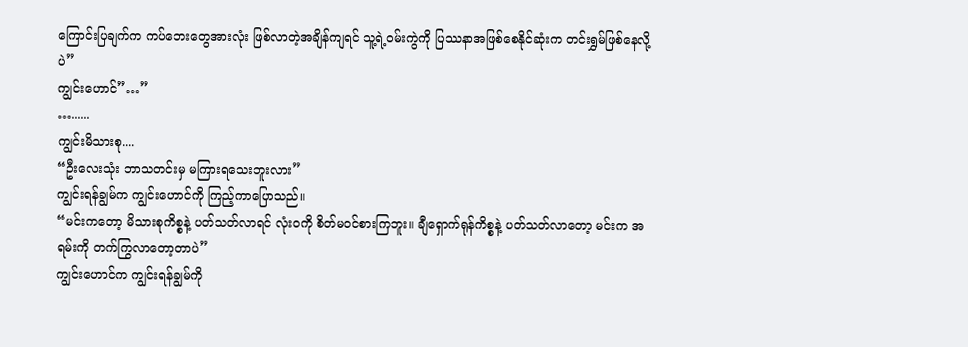ကြောင်းပြချက်က ကပ်ဘေးတွေအားလုံး ဖြစ်လာတဲ့အချိန်ကျရင် သူ့ရဲ့ဝမ်းကွဲကို ပြဿနာအဖြစ်စေနိုင်ဆုံးက တင်းရွှမ်ဖြစ်နေလို့ပဲ”
ကျွင်းဟောင်”…”
…......
ကျွင်းမိသားစု....
“ဦးလေးသုံး ဘာသတင်းမှ မကြားရသေးဘူးလား”
ကျွင်းရန်ချွမ်က ကျွင်းဟောင်ကို ကြည့်ကာပြောသည်။
“မင်းကတော့ မိသားစုကိစ္စနဲ့ ပတ်သတ်လာရင် လုံးဝကို စိတ်မဝင်စားကြဘူး။ ချီရှောက်ရုန်ကိစ္စနဲ့ ပတ်သတ်လာတော့ မင်းက အရမ်းကို တက်ကြွလာတော့တာပဲ”
ကျွင်းဟောင်က ကျွင်းရန်ချွမ်ကို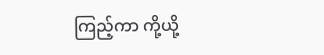ကြည့်ကာ ကို့ယို့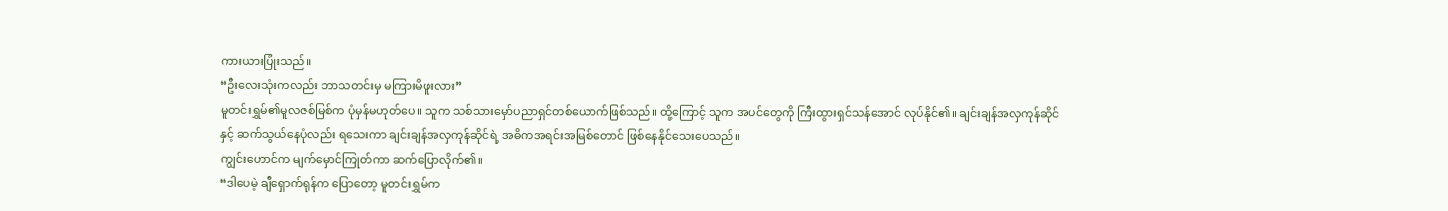ကားယားပြုံးသည်။
“ဦးလေးသုံးကလည်း ဘာသတင်းမှ မကြားမိဖူးလား”
မူတင်းရွှမ်၏မူလဇစ်မြစ်က ပုံမှန်မဟုတ်ပေ။ သူက သစ်သားမှော်ပညာရှင်တစ်ယောက်ဖြစ်သည်။ ထို့ကြောင့် သူက အပင်တွေကို ကြီးထွားရှင်သန်အောင် လုပ်နိုင်၏။ ချင်းချန်အလှကုန်ဆိုင်နှင့် ဆက်သွယ်နေပုံလည်း ရသေးကာ ချင်းချန်အလှကုန်ဆိုင်ရဲ့ အဓိကအရင်းအမြစ်တောင် ဖြစ်နေနိုင်သေးပေသည်။
ကျွင်းဟောင်က မျက်မှောင်ကြုတ်ကာ ဆက်ပြောလိုက်၏။
“ဒါပေမဲ့ ချီရှောက်ရုန်က ပြောတော့ မူတင်းရွှမ်က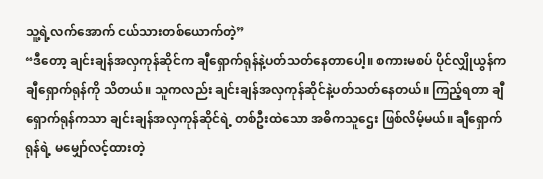သူ့ရဲ့လက်အောက် ငယ်သားတစ်ယောက်တဲ့”
“ဒီတော့ ချင်းချန်အလှကုန်ဆိုင်က ချီရှောက်ရုန်နဲ့ပတ်သတ်နေတာပေါ့။ စကားမစပ် ပိုင်လျှိုယွန်က ချီရှောက်ရုန်ကို သိတယ်။ သူကလည်း ချင်းချန်အလှကုန်ဆိုင်နဲ့ပတ်သတ်နေတယ်။ ကြည့်ရတာ ချီရှောက်ရုန်ကသာ ချင်းချန်အလှကုန်ဆိုင်ရဲ့ တစ်ဦးထဲသော အဓိကသူဌေး ဖြစ်လိမ့်မယ်။ ချီရှောက်ရုန်ရဲ့ မမျှော်လင့်ထားတဲ့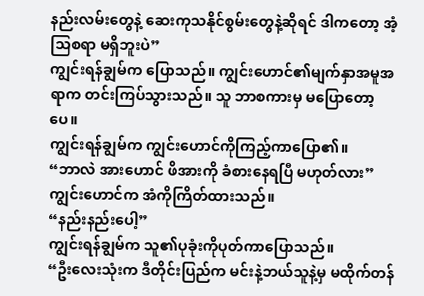နည်းလမ်းတွေနဲ့ ဆေးကုသနိုင်စွမ်းတွေနဲ့ဆိုရင် ဒါကတော့ အံ့သြစရာ မရှိဘူးပဲ”
ကျွင်းရန်ချွမ်က ပြောသည်။ ကျွင်းဟောင်၏မျက်နှာအမူအရာက တင်းကြပ်သွားသည်။ သူ ဘာစကားမှ မပြောတော့ပေ။
ကျွင်းရန်ချွမ်က ကျွင်းဟောင်ကိုကြည့်ကာပြော၏။
“ဘာလဲ အားဟောင် ဖိအားကို ခံစားနေရပြီ မဟုတ်လား”
ကျွင်းဟောင်က အံကိုကြိတ်ထားသည်။
“နည်းနည်းပေါ့”
ကျွင်းရန်ချွမ်က သူ၏ပုခုံးကိုပုတ်ကာပြောသည်။
“ဦးလေးသုံးက ဒီတိုင်းပြည်က မင်းနဲ့ဘယ်သူနဲ့မှ မထိုက်တန်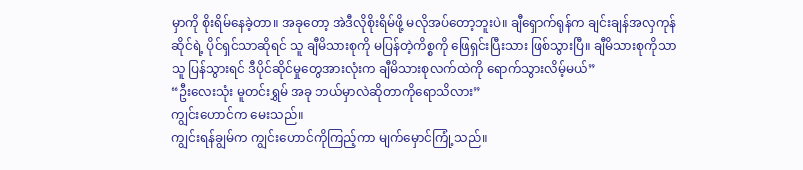မှာကို စိုးရိမ်နေခဲ့တာ။ အခုတော့ အဲဒီလိုစိုးရိမ်ဖို့ မလိုအပ်တော့ဘူးပဲ။ ချီရှောက်ရုန်က ချင်းချန်အလှကုန်ဆိုင်ရဲ့ ပိုင်ရှင်သာဆိုရင် သူ ချီမိသားစုကို မပြန်တဲ့ကိစ္စကို ဖြေရှင်းပြီးသား ဖြစ်သွားပြီ။ ချီမိသားစုကိုသာ သူ ပြန်သွားရင် ဒီပိုင်ဆိုင်မှုတွေအားလုံးက ချီမိသားစုလက်ထဲကို ရောက်သွားလိမ့်မယ်”
“ဦးလေးသုံး မူတင်းရွှမ် အခု ဘယ်မှာလဲဆိုတာကိုရောသိလား”
ကျွင်းဟောင်က မေးသည်။
ကျွင်းရန်ချွမ်က ကျွင်းဟောင်ကိုကြည့်ကာ မျက်မှောင်ကြုံ့သည်။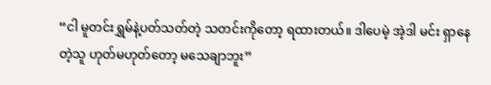“ငါ မူတင်းရွှမ်နဲ့ပတ်သတ်တဲ့ သတင်းကိုတော့ ရထားတယ်။ ဒါပေမဲ့ အဲ့ဒါ မင်း ရှာနေတဲ့သူ ဟုတ်မဟုတ်တော့ မသေချာဘူး”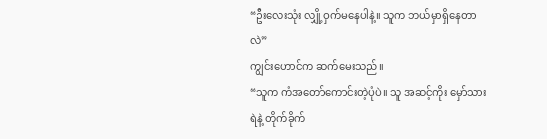“ဦးလေးသုံး လျှို့ဝှက်မနေပါနဲ့။ သူက ဘယ်မှာရှိနေတာလဲ”
ကျွင်းဟောင်က ဆက်မေးသည်။
“သူက ကံအတော်ကောင်းတဲ့ပုံပဲ။ သူ အဆင့်ကိုး မှော်သားရဲနဲ့ တိုက်ခိုက်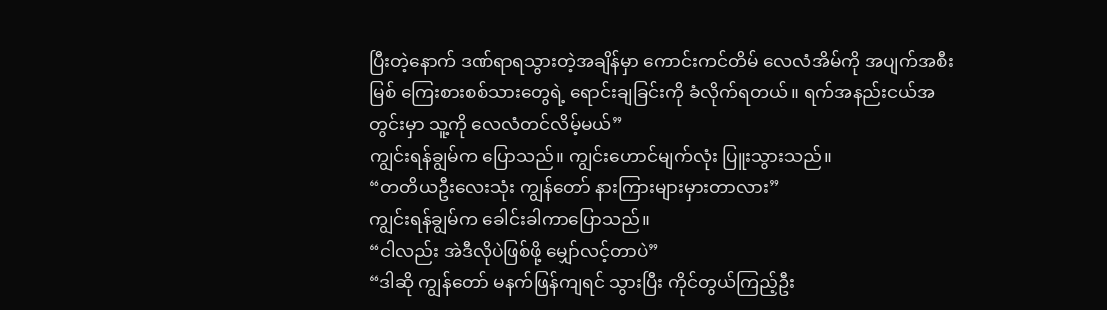ပြီးတဲ့နောက် ဒဏ်ရာရသွားတဲ့အချိန်မှာ ကောင်းကင်တိမ် လေလံအိမ်ကို အပျက်အစီးမြစ် ကြေးစားစစ်သားတွေရဲ့ ရောင်းချခြင်းကို ခံလိုက်ရတယ်။ ရက်အနည်းငယ်အတွင်းမှာ သူ့ကို လေလံတင်လိမ့်မယ်”
ကျွင်းရန်ချွမ်က ပြောသည်။ ကျွင်းဟောင်မျက်လုံး ပြူးသွားသည်။
“တတိယဦးလေးသုံး ကျွန်တော် နားကြားများမှားတာလား”
ကျွင်းရန်ချွမ်က ခေါင်းခါကာပြောသည်။
“ငါလည်း အဲဒီလိုပဲဖြစ်ဖို့ မျှော်လင့်တာပဲ”
“ဒါဆို ကျွန်တော် မနက်ဖြန်ကျရင် သွားပြီး ကိုင်တွယ်ကြည့်ဦး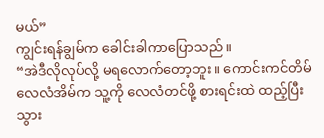မယ်”
ကျွင်းရန်ချွမ်က ခေါင်းခါကာပြောသည်။
“အဲဒီလိုလုပ်လို့ မရလောက်တော့ဘူး။ ကောင်းကင်တိမ်လေလံအိမ်က သူ့ကို လေလံတင်ဖို့ စားရင်းထဲ ထည့်ပြီးသွား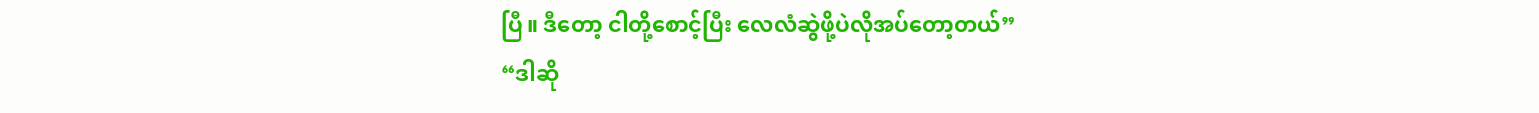ပြီ။ ဒီတော့ ငါတို့စောင့်ပြီး လေလံဆွဲဖို့ပဲလိုအပ်တော့တယ်”
“ဒါဆို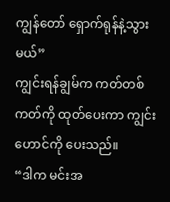ကျွန်တော် ရှောက်ရုန်နဲ့သွားမယ်”
ကျွင်းရန်ချွမ်က ကတ်တစ်ကတ်ကို ထုတ်ပေးကာ ကျွင်းဟောင်ကို ပေးသည်။
“ဒါက မင်းအ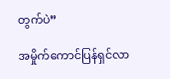တွက်ပဲ”

အမှိုက်ကောင်ပြန်ရှင်လာ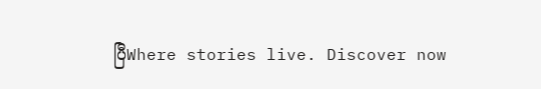ပြီWhere stories live. Discover now